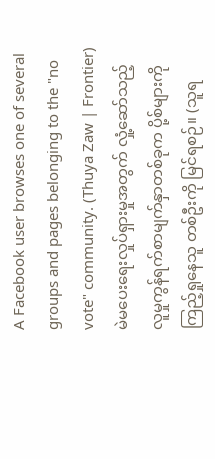A Facebook user browses one of several groups and pages belonging to the "no vote" community. (Thuya Zaw | Frontier)
မဲမပေးရေးလှုပ်ရှားမှုအတွက် လှုံ့ဆော်သည့် လူမှုကွန်ရက်စာမျက်နှာတစ်ခုက ပို့စ်များကို ကြည့်ရှုနေသူ တစ်ဦးကို မြင်ရစဉ်။ (သူရ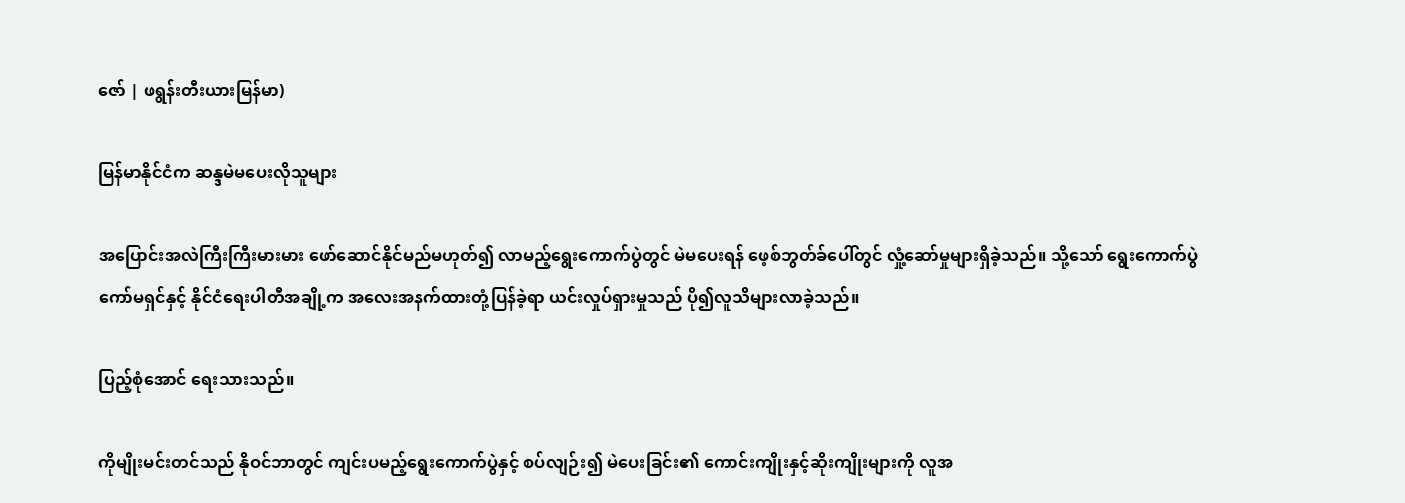ဇော် | ဖရွန်းတီးယားမြန်မာ)

မြန်မာနိုင်ငံက ဆန္ဒမဲမပေးလိုသူများ

အပြောင်းအလဲကြီးကြီးမားမား ဖော်ဆောင်နိုင်မည်မဟုတ်၍ လာမည့်ရွေးကောက်ပွဲတွင် မဲမပေးရန် ဖေ့စ်ဘွတ်ခ်ပေါ်တွင် လှုံ့ဆော်မှုများရှိခဲ့သည်။ သို့သော် ရွေးကောက်ပွဲကော်မရှင်နှင့် နိုင်ငံရေးပါတီအချို့က အလေးအနက်ထားတုံ့ပြန်ခဲ့ရာ ယင်းလှုပ်ရှားမှုသည် ပို၍လူသိများလာခဲ့သည်။

ပြည့်စုံအောင် ရေးသားသည်။

ကိုမျိုးမင်းတင်သည် နိုဝင်ဘာတွင် ကျင်းပမည့်ရွေးကောက်ပွဲနှင့် စပ်လျဉ်း၍ မဲပေးခြင်း၏ ကောင်းကျိုးနှင့်ဆိုးကျိုးများကို လူအ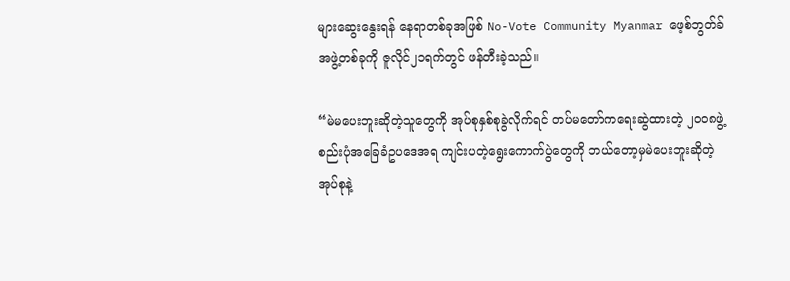များဆွေးနွေးရန် နေရာတစ်ခုအဖြစ် No-Vote Community Myanmar ဖေ့စ်ဘွတ်ခ်အဖွဲ့တစ်ခုကို ဇူလိုင်၂၁ရက်တွင် ဖန်တီးခဲ့သည်။

“မဲမပေးဘူးဆိုတဲ့သူတွေကို အုပ်စုနှစ်စုခွဲလိုက်ရင် တပ်မတော်ကရေးဆွဲထားတဲ့ ၂၀၀၈ဖွဲ့စည်းပုံအခြေခံဥပဒေအရ ကျင်းပတဲ့ရွေးကောက်ပွဲတွေကို ဘယ်တော့မှမဲပေးဘူးဆိုတဲ့ အုပ်စုနဲ့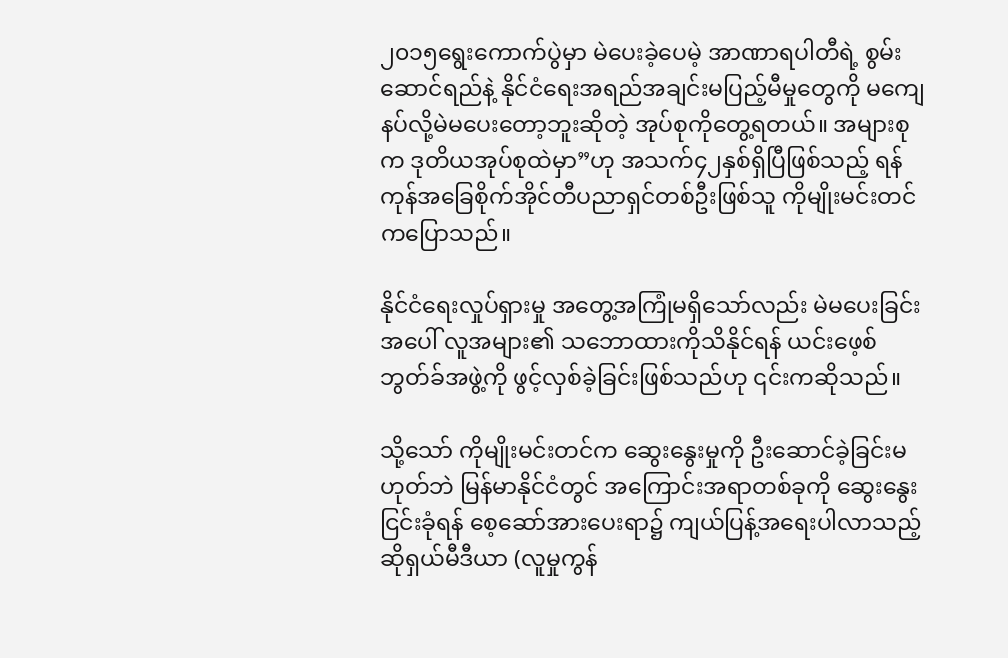၂၀၁၅ရွေးကောက်ပွဲမှာ မဲပေးခဲ့ပေမဲ့ အာဏာရပါတီရဲ့ စွမ်းဆောင်ရည်နဲ့ နိုင်ငံရေးအရည်အချင်းမပြည့်မီမှုတွေကို မကျေနပ်လို့မဲမပေးတော့ဘူးဆိုတဲ့ အုပ်စုကိုတွေ့ရတယ်။ အများစုက ဒုတိယအုပ်စုထဲမှာ”ဟု အသက်၄၂နှစ်ရှိပြီဖြစ်သည့် ရန်ကုန်အခြေစိုက်အိုင်တီပညာရှင်တစ်ဦးဖြစ်သူ ကိုမျိုးမင်းတင်ကပြောသည်။

နိုင်ငံရေးလှုပ်ရှားမှု အတွေ့အကြုံမရှိသော်လည်း မဲမပေးခြင်းအပေါ် လူအများ၏ သဘောထားကိုသိနိုင်ရန် ယင်းဖေ့စ်ဘွတ်ခ်အဖွဲ့ကို ဖွင့်လှစ်ခဲ့ခြင်းဖြစ်သည်ဟု ၎င်းကဆိုသည်။

သို့သော် ကိုမျိုးမင်းတင်က ဆွေးနွေးမှုကို ဦးဆောင်ခဲ့ခြင်းမဟုတ်ဘဲ မြန်မာနိုင်ငံတွင် အကြောင်းအရာတစ်ခုကို ဆွေးနွေးငြင်းခုံရန် စေ့ဆော်အားပေးရာ၌ ကျယ်ပြန့်အရေးပါလာသည့် ဆိုရှယ်မီဒီယာ (လူမှုကွန်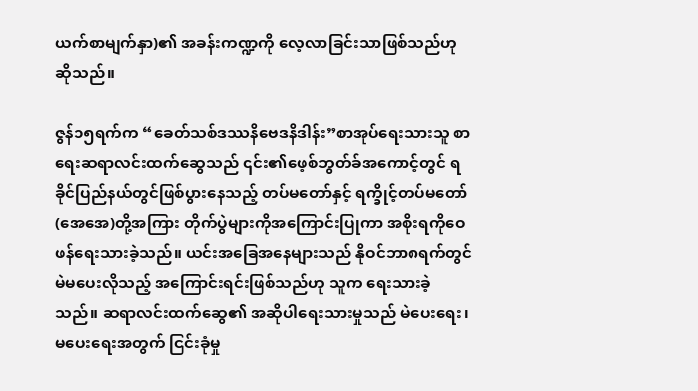ယက်စာမျက်နှာ)၏ အခန်းကဏ္ဍကို လေ့လာခြင်းသာဖြစ်သည်ဟု ဆိုသည်။

ဇွန်၁၅ရက်က “ခေတ်သစ်ဒဿနိဗေဒနိဒါန်း”စာအုပ်ရေးသားသူ စာရေးဆရာလင်းထက်ဆွေသည် ၎င်း၏ဖေ့စ်ဘွတ်ခ်အကောင့်တွင် ရခိုင်ပြည်နယ်တွင်ဖြစ်ပွားနေသည့် တပ်မတော်နှင့် ရက္ခိုင့်တပ်မတော်(အေအေ)တို့အကြား တိုက်ပွဲများကိုအကြောင်းပြုကာ အစိုးရကိုဝေဖန်ရေးသားခဲ့သည်။ ယင်းအခြေအနေများသည် နိုဝင်ဘာ၈ရက်တွင် မဲမပေးလိုသည့် အကြောင်းရင်းဖြစ်သည်ဟု သူက ရေးသားခဲ့သည်။ ဆရာလင်းထက်ဆွေ၏ အဆိုပါရေးသားမှုသည် မဲပေးရေး၊ မပေးရေးအတွက် ငြင်းခုံမှု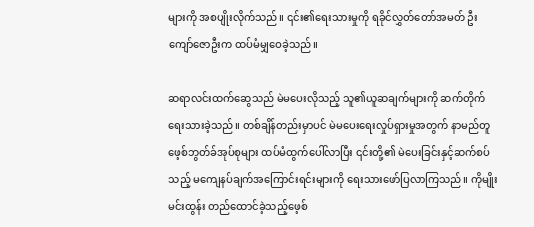များကို အစပျိုးလိုက်သည်။ ၎င်း၏ရေးသားမှုကို ရခိုင်လွှတ်တော်အမတ် ဦးကျော်ဇောဦးက ထပ်မံမျှဝေခဲ့သည်။

ဆရာလင်းထက်ဆွေသည် မဲမပေးလိုသည့် သူ၏ယူဆချက်များကို ဆက်တိုက်ရေးသားခဲ့သည်။ တစ်ချိန်တည်းမှာပင် မဲမပေးရေးလှုပ်ရှားမှုအတွက် နာမည်တူဖေ့စ်ဘွတ်ခ်အုပ်စုများ ထပ်မံထွက်ပေါ်လာပြီး ၎င်းတို့၏ မဲပေးခြင်းနှင့်ဆက်စပ်သည့် မကျေနပ်ချက်အကြောင်းရင်းများကို ရေးသားဖော်ပြလာကြသည်။ ကိုမျိုးမင်းထွန်း တည်ထောင်ခဲ့သည့်ဖေ့စ်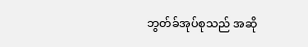ဘွတ်ခ်အုပ်စုသည် အဆို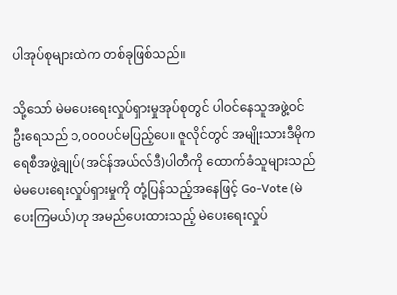ပါအုပ်စုများထဲက တစ်ခုဖြစ်သည်။

သို့သော် မဲမပေးရေးလှုပ်ရှားမှုအုပ်စုတွင် ပါဝင်နေသူအဖွဲ့ဝင်ဦးရေသည် ၁,၀၀၀ပင်မပြည့်ပေ။ ဇူလိုင်တွင် အမျိုးသားဒီမိုကရေစီအဖွဲ့ချုပ်(အင်န်အယ်လ်ဒီ)ပါတီကို ထောက်ခံသူများသည် မဲမပေးရေးလှုပ်ရှားမှုကို တုံ့ပြန်သည့်အနေဖြင့် Go-Vote (မဲပေးကြမယ်)ဟု အမည်ပေးထားသည့် မဲပေးရေးလှုပ်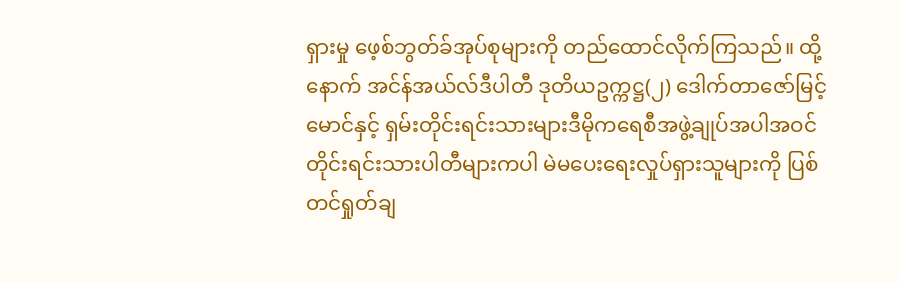ရှားမှု‌ ဖေ့စ်ဘွတ်ခ်အုပ်စုများကို တည်ထောင်လိုက်ကြသည်။ ထို့နောက် အင်န်အယ်လ်ဒီပါတီ ဒုတိယဥက္ကဋ္ဌ(၂) ဒေါက်တာဇော်မြင့်မောင်နှင့် ရှမ်းတိုင်းရင်းသားများဒီမိုကရေစီအဖွဲ့ချုပ်အပါအဝင် တိုင်းရင်းသားပါတီများကပါ မဲမပေးရေးလှုပ်ရှားသူများကို ပြစ်တင်ရှုတ်ချ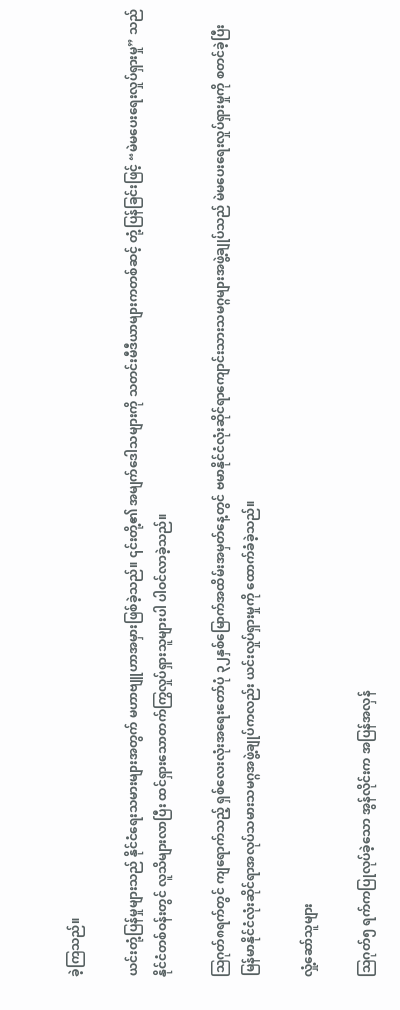ခဲ့ကြသည်။

ယင်းတုံ့ပြန်မှုများသည် နိုင်ငံရေးသမားများအတွက် မဟာဗျူဟာအမှားဖြစ်ခဲ့သည်။ ၎င်းတို့၏ အမျက်ဒေါသများကို သတင်းမီဒီယာများကတစ်ဆင့် တုံ့ပြန်ခြင်းဖြင့် “မဲမပေးရေးလှုပ်ရှားမှု” သည် နိုင်ငံတစ်ဝန်းတွင် လူသိများလာပြီး ထင်ရှားသောတက်ကြွလှုပ်ရှားသူများပါ ပါဝင်လာခဲ့သည်။

ဩဂုတ်၈ရက်တွင် ကျရောက်သည့် ရှစ်လေးလုံးအရေးတော်ပုံ ၃၂နှစ်မြောက်အထိမ်းအမှတ်နေ့တွင် ဗမာနိုင်ငံလုံးဆိုင်ရာကျောင်းသားသမဂ္ဂများအဖွဲ့ချုပ်သည် မဲမပေးရေးလှုပ်ရှားမှုကို စတင်ခဲ့ပြီး မြန်မာနိုင်ငံလုံးဆိုင်ရာအလုပ်သမားသမဂ္ဂအဖွဲ့ချုပ်ကလည်း ယင်းလှုပ်ရှားမှုကို ထောက်ခံခဲ့သည်။

လှုံ့ဆော်သူများ

သြဂုတ်၅ ရက်ကပြုလုပ်ခဲ့သော အွန်လိုင်းက အပြန်အလှန်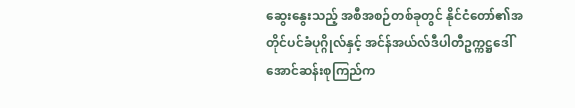ဆွေးနွေးသည့် အစီအစဉ်တစ်ခုတွင် နိုင်ငံတော်၏အတိုင်ပင်ခံပုဂ္ဂိုလ်နှင့် အင်န်အယ်လ်ဒီပါတီဥက္ကဋ္ဌဒေါ်အောင်ဆန်းစုကြည်က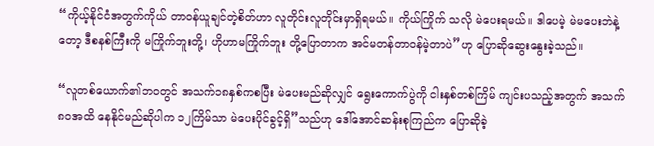“ကိုယ့်နိုင်ငံအတွက်ကိုယ် တာဝန်ယူချင်တဲ့စိတ်ဟာ လူတိုင်းလူတိုင်းမှာရှိရမယ်။ ကိုယ်ကြိုက် သလို မဲပေးရမယ်။ ဒါပေမဲ့ မဲမပေးဘဲနဲ့တော့ ဒီစနစ်ကြီးကို မကြိုက်ဘူးတို့၊ ဟိုဟာမကြိုက်ဘူး တို့ပြောတာက အင်မတန်တာဝန်မဲ့တာပဲ”ဟု ပြောဆိုဆွေးနွေးခဲ့သည်။

“လူတစ်ယောက်၏ဘဝတွင် အသက်၁၈နှစ်ကစပြီး မဲပေးမည်ဆိုလျှင် ရွေးကောက်ပွဲကို ငါးနှစ်တစ်ကြိမ် ကျင်းပသည့်အတွက် အသက်၈၀အထိ နေနိုင်မည်ဆိုပါက ၁၂ကြိမ်သာ မဲပေးပိုင်ခွင့်ရှိ”သည်ဟု ဒေါ်အောင်ဆန်းစုကြည်က ပြောဆိုခဲ့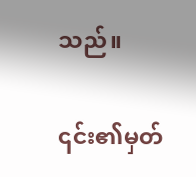သည်။

၎င်း၏မှတ်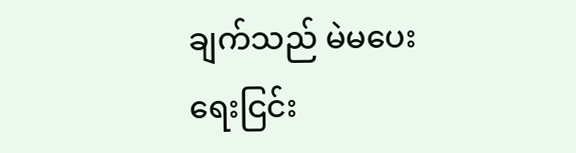ချက်သည် မဲမပေးရေးငြင်း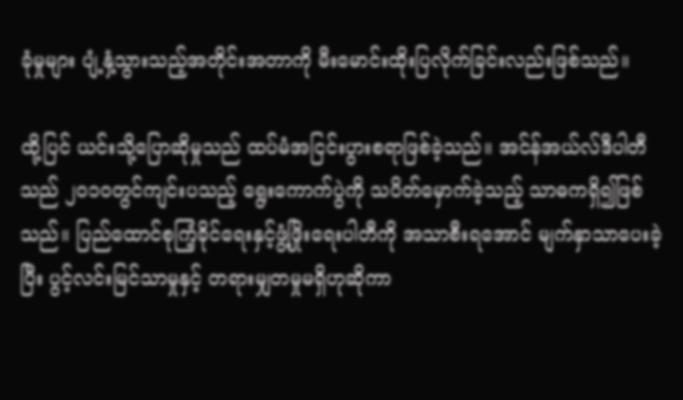ခုံမှုများ ပျံ့နှံ့သွားသည့်အတိုင်းအတာကို မီးမောင်းထိုးပြလိုက်ခြင်းလည်းဖြစ်သည်။

ထို့ပြင် ယင်းသို့ပြောဆိုမှုသည် ထပ်မံအငြင်းပွားစရာဖြစ်ခဲ့သည်။ အင်န်အယ်လ်ဒီပါတီသည် ၂၀၁၀တွင်ကျင်းပသည့် ရွေးကောက်ပွဲကို သပိတ်မှောက်ခဲ့သည့် သာဓကရှိ၍ဖြစ်သည်။ ပြည်ထောင်စုကြံ့ခိုင်ရေးနှင့်ဖွံ့ဖြိုးရေးပါတီကို အသာစီးရအောင် မျက်နှာသာပေးခဲ့ပြီး ပွင့်လင်းမြင်သာမှုနှင့် တရားမျှတမှုမရှိဟုဆိုကာ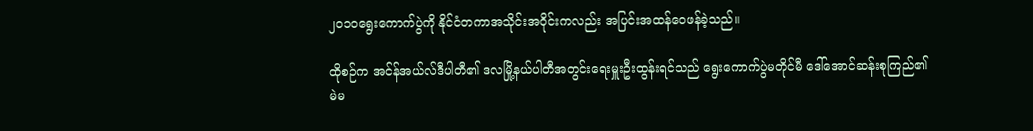၂၀၁၀ရွေးကောက်ပွဲကို နိုင်ငံတကာအသိုင်းအဝိုင်းကလည်း အပြင်းအထန်ဝေဖန်ခဲ့သည်။

ထိုစဉ်က အင်န်အယ်လ်ဒီပါတီ၏ ဒလမြို့နယ်ပါတီအတွင်းရေးမှူးဦးထွန်းရင်သည် ရွေးကောက်ပွဲမတိုင်မီ ဒေါ်အောင်ဆန်းစုကြည်၏ မဲမ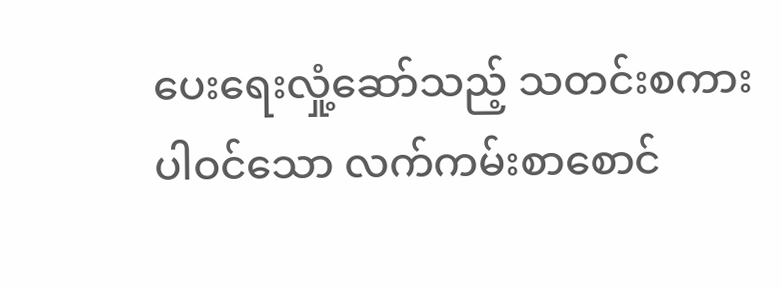ပေးရေးလှုံ့ဆော်သည့် သတင်းစကားပါဝင်သော လက်ကမ်းစာစောင်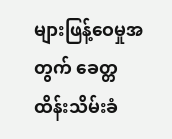များဖြန့်ဝေမှုအတွက် ခေတ္တထိန်းသိမ်းခံ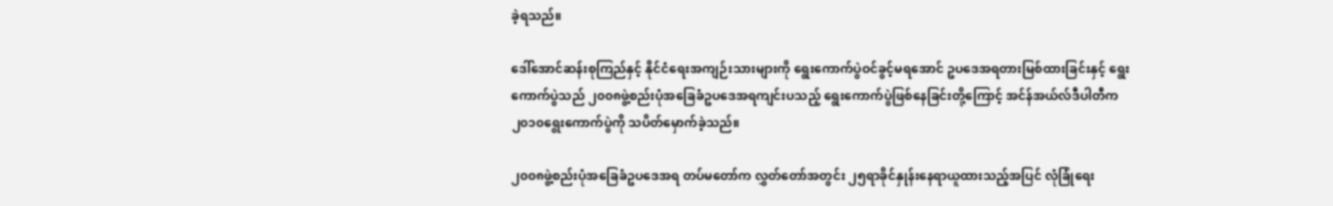ခဲ့ရသည်။

ဒေါ်အောင်ဆန်းစုကြည်နှင့် နိုင်ငံရေးအကျဉ်းသားများကို ရွေးကောက်ပွဲဝင်ခွင့်မရအောင် ဥပဒေအရတားမြစ်ထားခြင်းနှင့် ရွေးကောက်ပွဲသည် ၂၀၀၈ဖွဲ့စည်းပုံအခြေခံဥပဒေအရကျင်းပသည့် ရွေးကောက်ပွဲဖြစ်နေခြင်းတို့ကြောင့် အင်န်အယ်လ်ဒီပါတီက ၂၀၁၀ရွေးကောက်ပွဲကို သပိတ်မှောက်ခဲ့သည်။

၂၀၀၈ဖွဲ့စည်းပုံအခြေခံဥပဒေအရ တပ်မတော်က လွှတ်တော်အတွင်း ၂၅ရာခိုင်နှုန်းနေရာယူထားသည့်အပြင် လုံခြုံရေး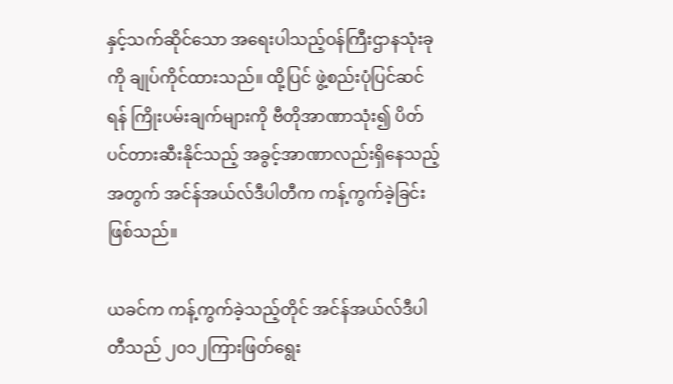နှင့်သက်ဆိုင်သော အရေးပါသည့်ဝန်ကြီးဌာနသုံးခုကို ချုပ်ကိုင်ထားသည်။ ထို့ပြင် ဖွဲ့စည်းပုံပြင်ဆင်ရန် ကြိုးပမ်းချက်များကို ဗီတိုအာဏာသုံး၍ ပိတ်ပင်တားဆီးနိုင်သည့် အခွင့်အာဏာလည်းရှိနေသည့်အတွက် အင်န်အယ်လ်ဒီပါတီက ကန့်ကွက်ခဲ့ခြင်းဖြစ်သည်။

ယခင်က ကန့်ကွက်ခဲ့သည့်တိုင် အင်န်အယ်လ်ဒီပါတီသည် ၂၀၁၂ကြားဖြတ်ရွေး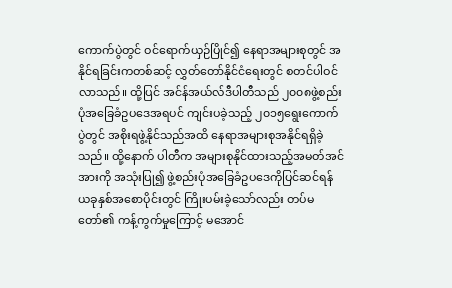ကောက်ပွဲတွင် ဝင်ရောက်ယှဉ်ပြိုင်၍ နေရာအများစုတွင် အနိုင်ရခြင်းကတစ်ဆင့် လွှတ်တော်နိုင်ငံရေးတွင် စတင်ပါဝင်လာသည်။ ထို့ပြင် အင်န်အယ်လ်ဒီပါတီသည် ၂၀၀၈‌ဖွဲ့စည်းပုံအခြေခံဥပဒေအရပင် ကျင်းပခဲ့သည့် ၂၀၁၅ရွေးကောက်ပွဲတွင် အစိုးရဖွဲ့နိုင်သည်အထိ နေရာအများစုအနိုင်ရရှိခဲ့သည်။ ထို့နောက် ပါတီက အများစုနိုင်ထားသည့်အမတ်အင်အားကို အသုံးပြု၍ ဖွဲ့စည်းပုံအခြေခံဥပဒေကိုပြင်ဆင်ရန် ယခုနှစ်အစောပိုင်းတွင် ကြိုးပမ်းခဲ့သော်လည်း တပ်မတော်၏ ကန့်ကွက်မှုကြောင့် မအောင်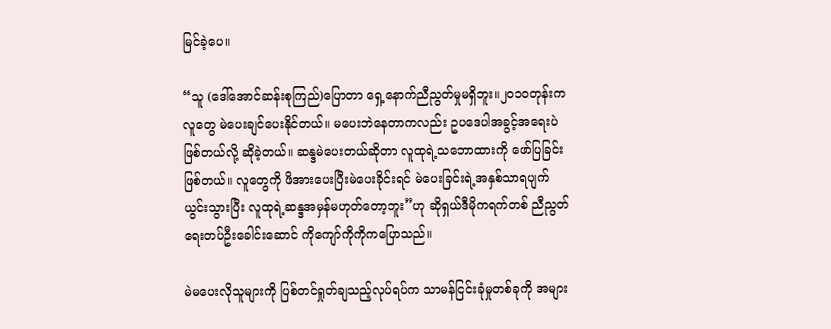မြင်ခဲ့ပေ။

“သူ (ဒေါ်အောင်ဆန်းစုကြည်)ပြောတာ ရှေ့နောက်ညီညွတ်မှုမရှိဘူး။၂၀၁၀တုန်းက လူတွေ မဲပေးချင်ပေးနိုင်တယ်။ မပေးဘဲနေတာကလည်း ဥပဒေပါအခွင့်အရေးပဲဖြစ်တယ်လို့ ဆိုခဲ့တယ်။ ဆန္ဒမဲပေးတယ်ဆိုတာ လူထုရဲ့သဘောထားကို ဖော်ပြခြင်းဖြစ်တယ်။ လူတွေကို ဖိအားပေးပြီးမဲပေးခိုင်းရင် မဲပေးခြင်းရဲ့အနှစ်သာရပျက်ယွင်းသွားပြီး လူထုရဲ့ဆန္ဒအမှန်မဟုတ်တော့ဘူး”ဟု ဆိုရှယ်ဒီမိုကရက်တစ် ညီညွတ်ရေးတပ်ဦးခေါင်းဆောင် ကိုကျော်ကိုကိုကပြောသည်။

မဲမပေးလိုသူများကို ပြစ်တင်ရှုတ်ချသည့်လုပ်ရပ်က သာမန်ငြင်းခုံမှုတစ်ခုကို အများ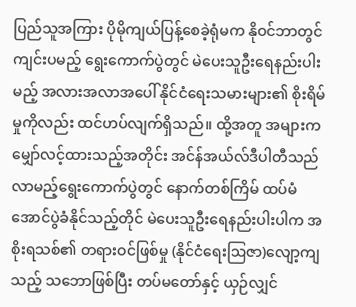ပြည်သူအကြား ပိုမိုကျယ်ပြန့်စေခဲ့ရုံမက နိုဝင်ဘာတွင်ကျင်းပမည့် ရွေးကောက်ပွဲတွင် မဲပေးသူဦးရေနည်းပါးမည့် အလားအလာအပေါ် နိုင်ငံရေးသမားများ၏ စိုးရိမ်မှုကိုလည်း ထင်ဟပ်လျက်ရှိသည်။ ထို့အတူ အများကမျှော်လင့်ထားသည့်အတိုင်း အင်န်အယ်လ်ဒီပါတီသည် လာမည့်ရွေးကောက်ပွဲတွင် နောက်တစ်ကြိမ် ထပ်မံအောင်ပွဲခံနိုင်သည့်တိုင် မဲပေးသူဦးရေနည်းပါးပါက အစိုးရသစ်၏ တရားဝင်ဖြစ်မှု (နိုင်ငံရေးဩဇာ)လျော့ကျသည့် သဘောဖြစ်ပြီး တပ်မတော်နှင့် ယှဉ်လျှင်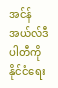အင်န်အယ်လ်ဒီပါတီကို နိုင်ငံရေး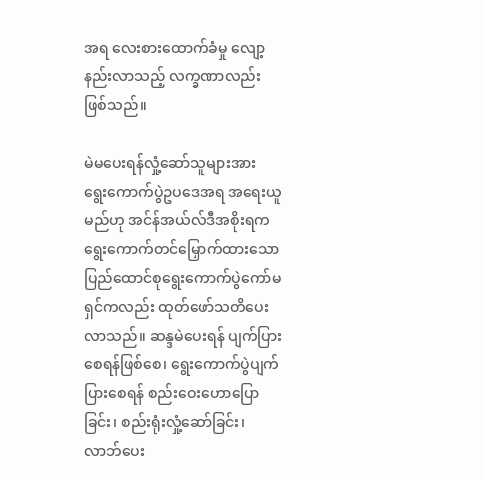အရ လေးစားထောက်ခံမှု လျော့နည်းလာသည့် လက္ခဏာလည်းဖြစ်သည်။

မဲမပေးရန်လှုံ့ဆော်သူများအား ရွေးကောက်ပွဲဥပဒေအရ အရေးယူမည်ဟု အင်န်အယ်လ်ဒီအစိုးရက ရွေးကောက်တင်မြှောက်ထားသော ပြည်ထောင်စုရွေးကောက်ပွဲကော်မရှင်ကလည်း ထုတ်ဖော်သတိပေးလာသည်။ ဆန္ဒမဲပေးရန် ပျက်ပြားစေရန်ဖြစ်စေ၊ ရွေးကောက်ပွဲပျက်ပြားစေရန် စည်းဝေးဟောပြောခြင်း၊ စည်းရုံးလှုံ့ဆော်ခြင်း၊ လာဘ်ပေး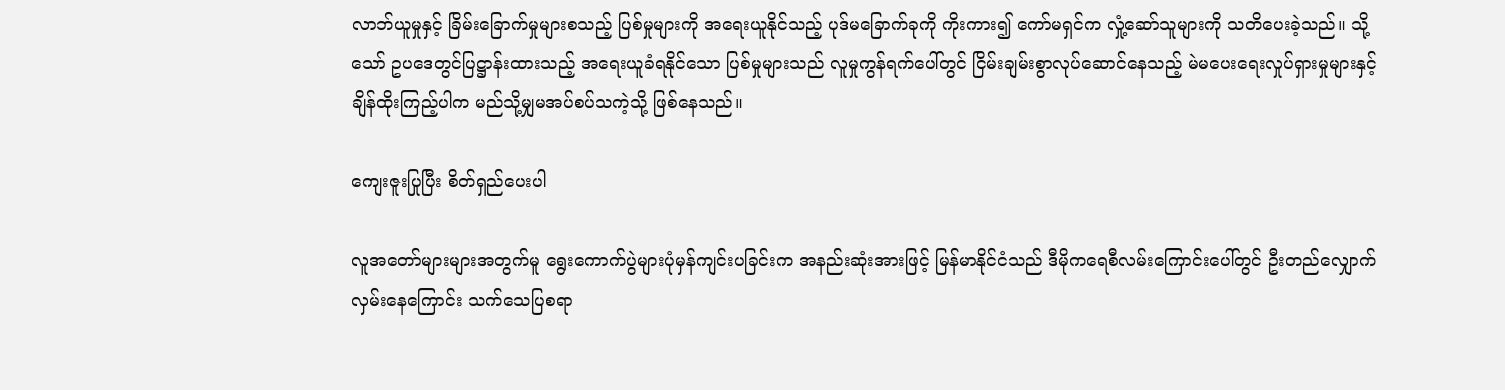လာဘ်ယူမှုနှင့် ခြိမ်းခြောက်မှုများစသည့် ပြစ်မှုများကို အရေးယူနိုင်သည့် ပုဒ်မခြောက်ခုကို ကိုးကား၍ ကော်မရှင်က လှုံ့ဆော်သူများကို သတိပေးခဲ့သည်။ သို့သော် ဥပ‌ဒေတွင်ပြဋ္ဌာန်းထားသည့် အရေးယူခံရနိုင်သော ပြစ်မှုများသည် လူမှုကွန်ရက်ပေါ်တွင် ငြိမ်းချမ်းစွာလုပ်ဆောင်နေသည့် မဲမပေးရေးလှုပ်ရှားမှုများနှင့် ချိန်ထိုးကြည့်ပါက မည်သို့မျှမအပ်စပ်သကဲ့သို့ ဖြစ်နေသည်။

ကျေးဇူးပြုပြီး စိတ်ရှည်ပေးပါ

လူအတော်များများအတွက်မူ ရွေးကောက်ပွဲများပုံမှန်ကျင်းပခြင်းက အနည်းဆုံးအားဖြင့် မြန်မာနိုင်ငံသည် ဒီမိုကရေစီလမ်းကြောင်းပေါ်တွင် ဦးတည်လျှောက်လှမ်းနေကြောင်း သက်သေပြစရာ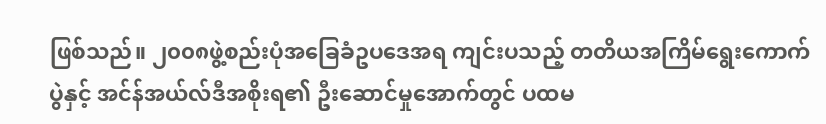ဖြစ်သည်။ ၂၀၀၈ဖွဲ့စည်းပုံအခြေခံဥပဒေအရ ကျင်းပသည့် တတိယအကြိမ်ရွေးကောက်ပွဲနှင့် အင်န်အယ်လ်ဒီအစိုးရ၏ ဦးဆောင်မှုအောက်တွင် ပထမ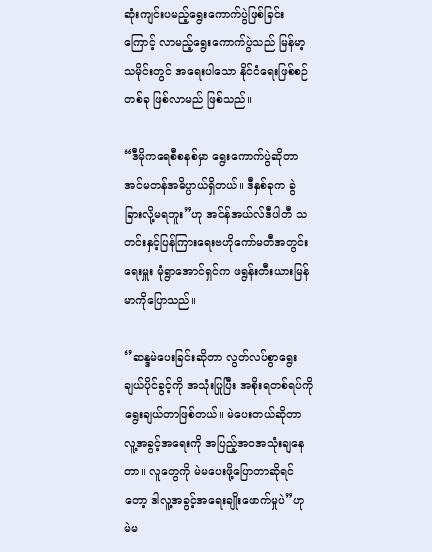ဆုံးကျင်းပမည့်ရွေးကောက်ပွဲဖြစ်ခြင်းကြောင့် လာမည့်ရွေးကောက်ပွဲသည် မြန်မာ့သမိုင်းတွင် ‌အရေးပါသော နိုင်ငံရေးဖြစ်စဉ်တစ်ခု ဖြစ်လာမည် ဖြစ်သည်။

“ဒီမိုကရေစီစနစ်မှာ ရွေးကောက်ပွဲဆိုတာ အင်မတန်အဓိပ္ပာယ်ရှိတယ်။ ဒီနှစ်ခုက ခွဲခြားလို့မရဘူး”ဟု အင်န်အယ်လ်ဒီပါတီ သတင်းနှင့်ပြန်ကြားရေးဗဟိုကော်မတီအတွင်းရေးမှူး မုံရွာအောင်ရှင်က ဖရွန်းတီးယားမြန်မာကိုပြောသည်။

‘’ဆန္ဒမဲပေးခြင်းဆိုတာ လွတ်လပ်စွာရွေးချယ်ပိုင်ခွင့်ကို အသုံးပြုပြီး အစိုးရတစ်ရပ်ကိုရွေးချယ်တာဖြစ်တယ်။ မဲပေးတယ်ဆိုတာ လူ့အခွင့်အရေးကို အပြည့်အဝအသုံးချနေတာ။ လူတွေကို မဲမပေးဖို့ပြောတာဆိုရင်တော့ ဒါလူ့အခွင့်အရေးချိုးဖောက်မှုပဲ”ဟု မဲမ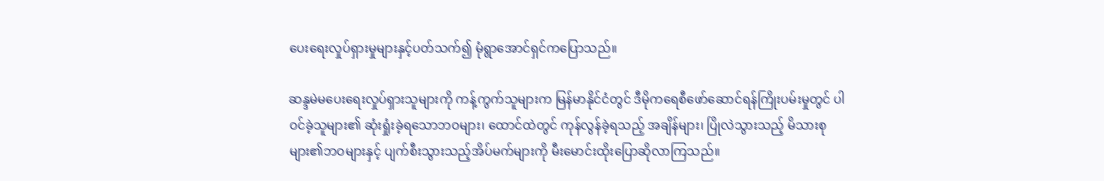ပေးရေးလှုပ်ရှားမှုများနှင့်ပတ်သက်၍ မုံရွာအောင်ရှင်ကပြောသည်။

ဆန္ဒမဲမပေးရေးလှုပ်ရှားသူများကို ကန့်ကွက်သူများက မြန်မာနိုင်ငံတွင် ဒီမိုကရေစီဖော်ဆောင်ရန်ကြိုးပမ်းမှုတွင် ပါဝင်ခဲ့သူများ၏ ဆုံးရှုံးခဲ့ရသောဘဝများ၊ ထောင်ထဲတွင် ကုန်လွန်ခဲ့ရသည့် အချိန်များ၊ ပြိုလဲသွားသည့် မိသားစုများ၏ဘဝများနှင့် ပျက်စီးသွားသည့်အိပ်မက်များကို မီးမောင်းထိုးပြောဆိုလာကြသည်။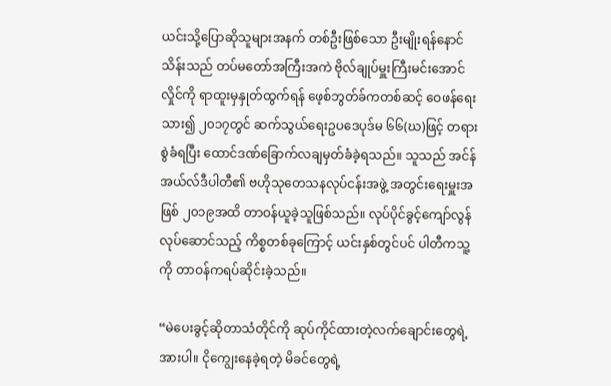ယင်းသို့ပြောဆိုသူများအနက် တစ်ဦးဖြစ်သော ဦးမျိုးရန်နောင်သိန်းသည် တပ်မတော်အကြီးအကဲ ဗိုလ်ချုပ်မှူးကြီးမင်းအောင်လှိုင်ကို ရာထူးမှနှုတ်ထွက်ရန် ဖေ့စ်ဘွတ်ခ်ကတစ်ဆင့် ဝေဖန်ရေးသား၍ ၂၀၁၇တွင် ဆက်သွယ်ရေးဥပဒေပုဒ်မ ၆၆(ဃ)ဖြင့် တရားစွဲခံရပြီး ထောင်ဒဏ်ခြောက်လချမှတ်ခံခဲ့ရသည်။ သူသည် အင်န်အယ်လ်ဒီပါတီ၏ ဗဟိုသုတေသနလုပ်ငန်းအဖွဲ့ အတွင်းရေးမှူးအဖြစ် ၂၀၁၉အထိ တာဝန်ယူခဲ့သူဖြစ်သည်။ လုပ်ပိုင်ခွင့်ကျော်လွန်လုပ်ဆောင်သည့် ကိစ္စတစ်ခုကြောင့် ယင်းနှစ်တွင်ပင် ပါတီကသူ့ကို တာဝန်ကရပ်ဆိုင်းခဲ့သည်။

“မဲပေးခွင့်ဆိုတာသံတိုင်ကို ဆုပ်ကိုင်ထားတဲ့လက်ချောင်းတွေရဲ့အားပါ။ ငိုကျွေးနေခဲ့ရတဲ့ မိခင်တွေရဲ့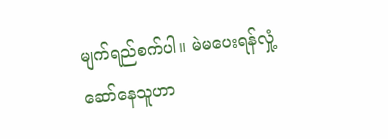မျက်ရည်စက်ပါ။ မဲမပေးရန်လှုံ့ဆော်နေသူဟာ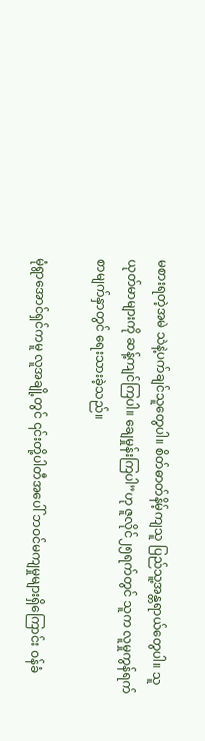မစားရတဲ့အမဲ သဲနဲ့ပက်ချင်သူတွေပါ။ စိတ်ဓာတ်နိမ့်ကျသူ ပြည်သူ့အန္တရာယ်တွေပါ။ သူယုတ်မာများကို ဆန့်ကျင်ကြပါ။ ချေမှုန်းကြပါ”ဟု ဇူလိုင်၂၅ရက်တွင် သူက လူမှုကွန်ရက်စာမျက်နှာတွင် ရေးသားခဲ့သည်။

မုံရွာအောင်ရှင်ကမူ လူအချို့တွင် ၎င်းတို့ပါတီအပေါ် ဘဝင်မကျမှုများရှိကြောင်း ဝန်ခံ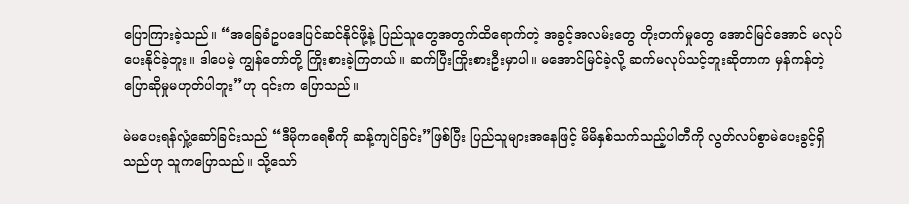ပြောကြားခဲ့သည်။ “အခြေခံဥပဒေပြင်ဆင်နိုင်ဖို့နဲ့ ပြည်သူတွေအတွက်ထိရောက်တဲ့ အခွင့်အလမ်းတွေ တိုးတက်မှုတွေ အောင်မြင်အောင် မလုပ်ပေးနိုင်ခဲ့ဘူး။ ဒါပေမဲ့ ကျွန်တော်တို့ ကြိုးစားခဲ့ကြတယ်။ ဆက်ပြီးကြိုးစားဦးမှာပါ။ မအောင်မြင်ခဲ့လို့ ဆက်မလုပ်သင့်ဘူးဆိုတာက မှန်ကန်တဲ့ပြောဆိုမှုမဟုတ်ပါဘူး”ဟု ၎င်းက ပြောသည်။

မဲမပေးရန်လှုံ့ဆော်ခြင်းသည် “ဒီမိုကရေစီကို ဆန့်ကျင်ခြင်း”ဖြစ်ပြီး ပြည်သူများအနေဖြင့် မိမိနှစ်သက်သည့်ပါတီကို လွတ်လပ်စွာမဲပေးခွင့်ရှိသည်ဟု သူကပြောသည်။ သို့သော်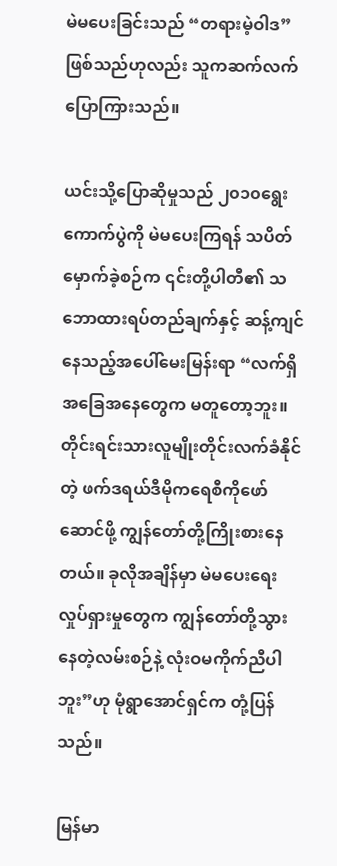မဲမပေးခြင်းသည် “တရားမဲ့ဝါဒ”ဖြစ်သည်ဟုလည်း သူကဆက်လက်ပြောကြားသည်။

ယင်းသို့ပြောဆိုမှုသည် ၂၀၁၀ရွေးကောက်ပွဲကို မဲမပေးကြရန် သပိတ်မှောက်ခဲ့စဉ်က ၎င်းတို့ပါတီ၏ သဘောထားရပ်တည်ချက်နှင့် ဆန့်ကျင်နေသည့်အပေါ်မေးမြန်းရာ “လက်ရှိအခြေအနေတွေက မတူတော့ဘူး။ တိုင်းရင်းသားလူမျိုးတိုင်းလက်ခံနိုင်တဲ့ ဖက်ဒရယ်ဒီမိုကရေစီကိုဖော်ဆောင်ဖို့ ကျွန်တော်တို့ကြိုးစားနေတယ်။ ခုလိုအချိန်မှာ မဲမပေးရေးလှုပ်ရှားမှုတွေက ကျွန်တော်တို့သွားနေတဲ့လမ်းစဉ်နဲ့ လုံးဝမကိုက်ညီပါဘူး”ဟု မုံရွာအောင်ရှင်က တုံ့ပြန်သည်။

မြန်မာ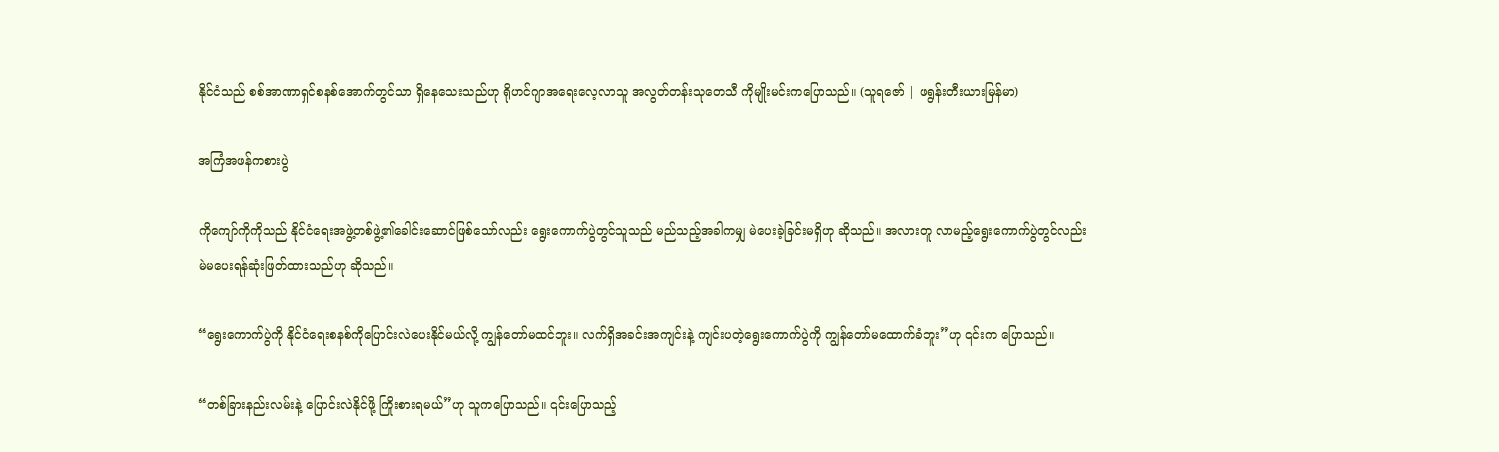နိုင်ငံသည် စစ်အာဏာရှင်စနစ်အောက်တွင်သာ ရှိနေသေးသည်ဟု ရိုဟင်ဂျာအရေးလေ့လာသူ အလွတ်တန်းသုတေသီ ကိုမျိုးမင်းကပြောသည်။ (သူရဇော် | ဖရွန်းတီးယားမြန်မာ)

အကြံအဖန်ကစားပွဲ

ကိုကျော်ကိုကိုသည် နိုင်ငံရေးအဖွဲ့တစ်ဖွဲ့၏ခေါင်းဆောင်ဖြစ်သော်လည်း ရွေးကောက်ပွဲတွင်သူသည် မည်သည့်အခါကမျှ မဲပေးခဲ့ခြင်းမရှိဟု ဆိုသည်။ အလားတူ လာမည့်ရွေးကောက်ပွဲတွင်လည်း မဲမပေးရန်ဆုံးဖြတ်ထားသည်ဟု ဆိုသည်။

“ရွေးကောက်ပွဲကို နိုင်ငံရေးစနစ်ကိုပြောင်းလဲပေးနိုင်မယ်လို့ ကျွန်တော်မထင်ဘူး။ လက်ရှိအခင်းအကျင်းနဲ့ ကျင်းပတဲ့ရွေးကောက်ပွဲကို ကျွန်တော်မထောက်ခံဘူး”ဟု ၎င်းက ပြောသည်။

“တစ်ခြားနည်းလမ်းနဲ့ ပြောင်းလဲနိုင်ဖို့ ကြိုးစားရမယ်”ဟု သူကပြောသည်။ ၎င်းပြောသည့်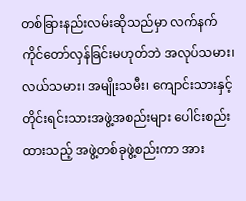တစ်ခြားနည်းလမ်းဆိုသည်မှာ လက်နက်ကိုင်တော်လှန်ခြင်းမဟုတ်ဘဲ အလုပ်သမား၊ လယ်သမား၊ အမျိုးသမီး၊ ကျောင်းသားနှင့် တိုင်းရင်းသားအဖွဲ့အစည်းများ ပေါင်းစည်းထားသည့် အဖွဲ့တစ်ခုဖွဲ့စည်းကာ အား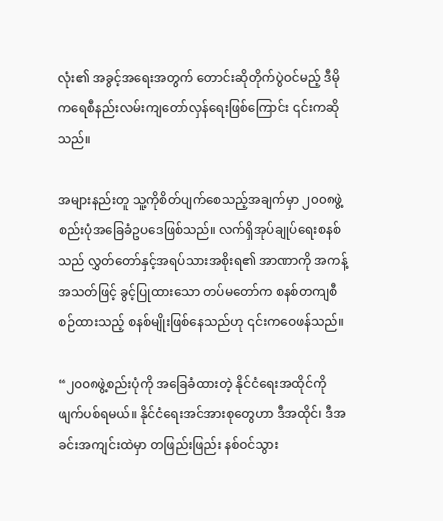လုံး၏ အခွင့်အရေးအတွက် တောင်းဆိုတိုက်ပွဲဝင်မည့် ဒီမိုကရေစီနည်းလမ်းကျတော်လှန်ရေးဖြစ်ကြောင်း ၎င်းကဆိုသည်။

အများနည်းတူ သူ့ကိုစိတ်ပျက်စေသည့်အချက်မှာ ၂၀၀၈ဖွဲ့စည်းပုံအခြေခံဥပဒေဖြစ်သည်။ လက်ရှိအုပ်ချုပ်ရေးစနစ်သည် လွှတ်တော်နှင့်အရပ်သားအစိုးရ၏ အာဏာကို အကန့်အသတ်ဖြင့် ခွင့်ပြုထားသော တပ်မတော်က စနစ်တကျစီစဉ်ထားသည့် စနစ်မျိုးဖြစ်နေသည်ဟု ၎င်းကဝေဖန်သည်။

“၂၀၀၈ဖွဲ့စည်းပုံကို အခြေခံထားတဲ့ နိုင်ငံရေးအထိုင်ကို ဖျက်ပစ်ရမယ်။ နိုင်ငံရေးအင်အားစုတွေဟာ ဒီအထိုင်၊ ဒီအခင်းအကျင်းထဲမှာ တဖြည်းဖြည်း နစ်ဝင်သွား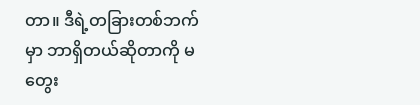တာ။ ဒီရဲ့တခြားတစ်ဘက်မှာ ဘာရှိတယ်ဆိုတာကို မတွေး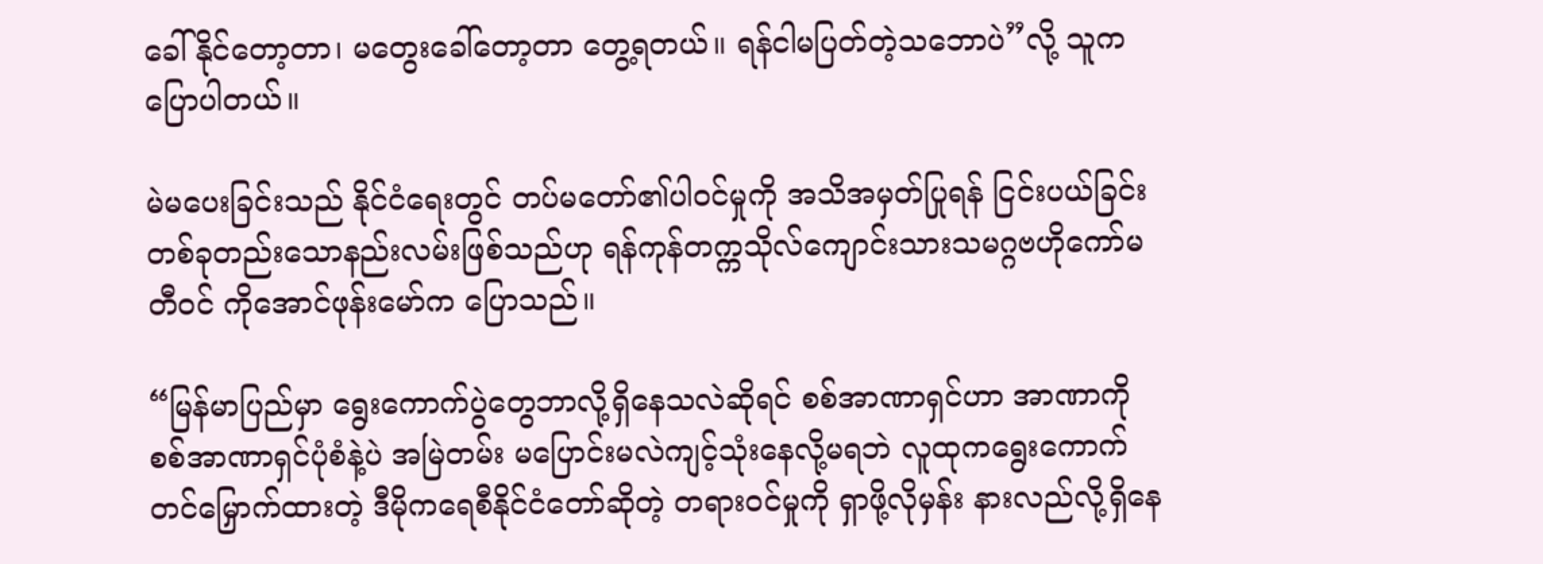ခေါ်နိုင်တော့တာ၊ မတွေးခေါ်တော့တာ တွေ့ရတယ်။ ရန်ငါမပြတ်တဲ့သဘောပဲ”လို့ သူကပြောပါတယ်။

မဲမပေးခြင်းသည် နိုင်ငံရေးတွင် တပ်မတော်၏ပါဝင်မှုကို အသိအမှတ်ပြုရန် ငြင်းပယ်ခြင်း တစ်ခုတည်းသောနည်းလမ်းဖြစ်သည်ဟု ရန်ကုန်တက္ကသိုလ်ကျောင်းသားသမဂ္ဂဗဟိုကော်မတီဝင် ကိုအောင်ဖုန်းမော်က ပြောသည်။

“မြန်မာပြည်မှာ ရွေးကောက်ပွဲတွေဘာလို့ရှိနေသလဲဆိုရင် စစ်အာဏာရှင်ဟာ အာဏာကို စစ်အာဏာရှင်ပုံစံနဲ့ပဲ အမြဲတမ်း မပြောင်းမလဲကျင့်သုံးနေလို့မရဘဲ လူထုကရွေးကောက်တင်မြှောက်ထားတဲ့ ဒီမိုကရေစီနိုင်ငံတော်ဆိုတဲ့ တရားဝင်မှုကို ရှာဖို့လိုမှန်း နားလည်လို့ရှိနေ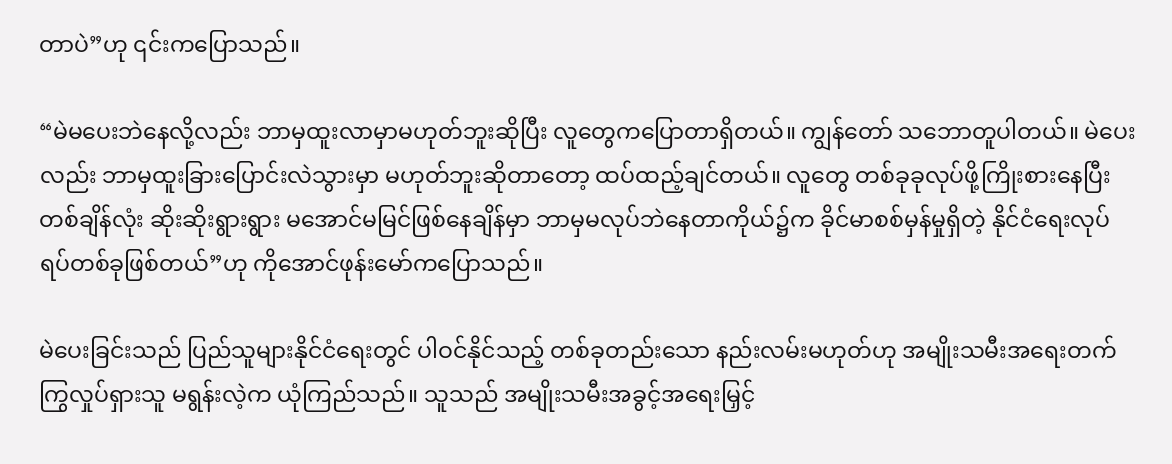တာပဲ”ဟု ၎င်းကပြောသည်။

“မဲမပေးဘဲနေလို့လည်း ဘာမှထူးလာမှာမဟုတ်ဘူးဆိုပြီး လူတွေကပြောတာရှိတယ်။ ကျွန်တော် သဘောတူပါတယ်။ မဲပေးလည်း ဘာမှထူးခြားပြောင်းလဲသွားမှာ မဟုတ်ဘူးဆိုတာတော့ ထပ်ထည့်ချင်တယ်။ လူတွေ တစ်ခုခုလုပ်ဖို့ကြိုးစားနေပြီး တစ်ချိန်လုံး ဆိုးဆိုးရွားရွား မအောင်မမြင်ဖြစ်နေချိန်မှာ ဘာမှမလုပ်ဘဲနေတာကိုယ်၌က ခိုင်မာစစ်မှန်မှုရှိတဲ့ နိုင်ငံရေးလုပ်ရပ်တစ်ခုဖြစ်တယ်”ဟု ကိုအောင်ဖုန်းမော်ကပြောသည်။

မဲပေးခြင်းသည် ပြည်သူများနိုင်ငံရေးတွင် ပါဝင်နိုင်သည့် တစ်ခုတည်းသော နည်းလမ်းမဟုတ်ဟု အမျိုးသမီးအရေးတက်ကြွလှုပ်ရှားသူ မရွန်းလဲ့က ယုံကြည်သည်။ သူသည် အမျိုးသမီးအခွင့်အရေးမြှင့်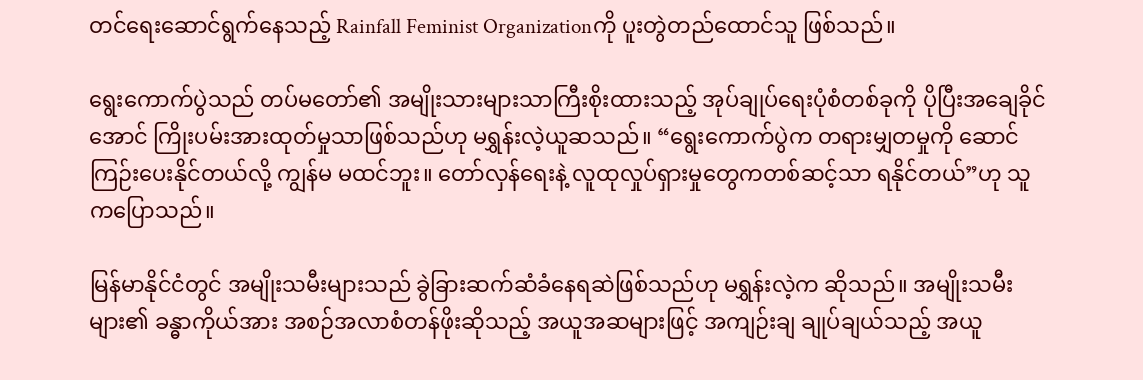တင်ရေးဆောင်ရွက်နေသည့် Rainfall Feminist Organizationကို ပူးတွဲတည်ထောင်သူ ဖြစ်သည်။

ရွေးကောက်ပွဲသည် တပ်မတော်၏ အမျိုးသားများသာကြီးစိုးထားသည့် အုပ်ချုပ်ရေးပုံစံတစ်ခုကို ပိုပြီးအချေခိုင်အောင် ကြိုးပမ်းအားထုတ်မှုသာဖြစ်သည်ဟု မရွှန်းလဲ့ယူဆသည်။ “ရွေးကောက်ပွဲက တရားမျှတမှုကို ဆောင်ကြဉ်းပေးနိုင်တယ်လို့ ကျွန်မ မထင်ဘူး။ တော်လှန်ရေးနဲ့ လူထုလှုပ်ရှားမှုတွေကတစ်ဆင့်သာ ရနိုင်တယ်”ဟု သူကပြောသည်။

မြန်မာနိုင်ငံတွင် အမျိုးသမီးများသည် ခွဲခြားဆက်ဆံခံနေရဆဲဖြစ်သည်ဟု မရွှန်းလဲ့က ဆိုသည်။ အမျိုးသမီးများ၏ ခန္ဓာကိုယ်အား အစဉ်အလာစံတန်ဖိုးဆိုသည့် အယူအဆများဖြင့် အကျဉ်းချ ချုပ်ချယ်သည့် အယူ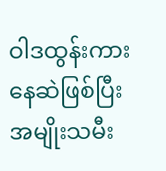ဝါဒထွန်းကားနေဆဲဖြစ်ပြီး အမျိုးသမီး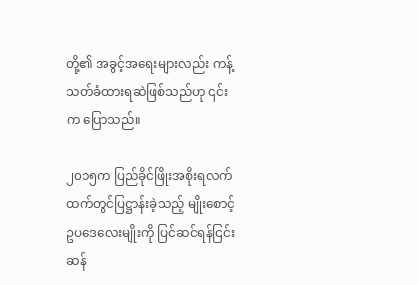တို့၏ အခွင့်အရေးများလည်း ကန့်သတ်ခံထားရဆဲဖြစ်သည်ဟု ၎င်းက ပြောသည်။

၂၀၁၅က ပြည်ခိုင်ဖြိုးအစိုးရလက်ထက်တွင်ပြဋ္ဌာန်းခဲ့သည့် မျိုးစောင့်ဥပဒေလေးမျိုးကို ပြင်ဆင်ရန်ငြင်းဆန်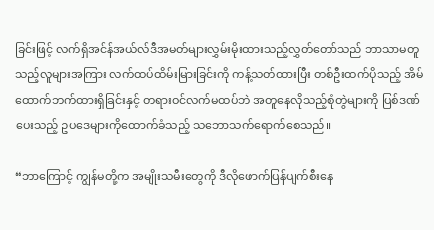ခြင်းဖြင့် လက်ရှိအင်န်အယ်လ်ဒီအမတ်များလွှမ်းမိုးထားသည့်လွှတ်တော်သည် ဘာသာမတူသည့်လူများအကြား လက်ထပ်ထိမ်းမြားခြင်းကို ကန့်သတ်ထားပြီး တစ်ဦးထက်ပိုသည့် အိမ်ထောက်ဘက်ထားရှိခြင်းနှင့် တရားဝင်လက်မထပ်ဘဲ အတူနေလိုသည့်စုံတွဲများကို ပြစ်ဒဏ်ပေးသည့် ဥပဒေများကိုထောက်ခံသည့် သဘောသက်ရောက်စေသည်။

“ဘာကြောင့် ကျွန်မတို့က အမျိုးသမီးတွေကို ဒီလိုဖောက်ပြန်ပျက်စီးနေ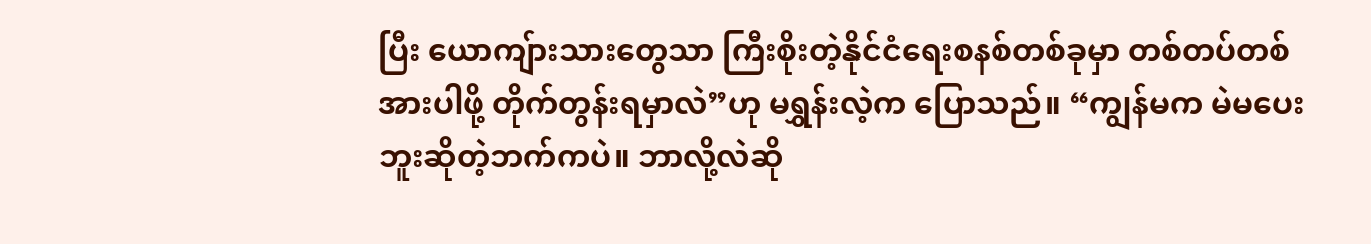ပြီး ယောကျ်ားသားတွေသာ ကြီးစိုးတဲ့နိုင်ငံရေးစနစ်တစ်ခုမှာ တစ်တပ်တစ်အားပါဖို့ တိုက်တွန်းရမှာလဲ”ဟု မရွှန်းလဲ့က ပြောသည်။ “ကျွန်မက မဲမပေးဘူးဆိုတဲ့ဘက်ကပဲ။ ဘာလို့လဲဆို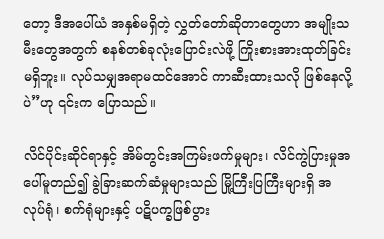တော့ ဒီအပေါ်ယံ အနှစ်မရှိတဲ့ လွှတ်တော်ဆိုတာတွေဟာ အမျိုးသမီးတွေအတွက် စနစ်တစ်ခုလုံးပြောင်းလဲဖို့ ကြိုးစားအားထုတ်ခြင်းမရှိဘူး။ လုပ်သမျှအရာမထင်အောင် ကာဆီးထားသလို ဖြစ်နေလို့ပဲ”ဟု ၎င်းက ပြောသည်။

လိင်ပိုင်းဆိုင်ရာနှင့် အိမ်တွင်းအကြမ်းဖက်မှုများ၊ လိင်ကွဲပြားမှုအပေါ်မူတည်၍ ခွဲခြားဆက်ဆံမှုများသည် မြို့ကြီးပြကြီးများရှိ အလုပ်ရုံ၊ စက်ရုံများနှင့် ပဋိပက္ခဖြစ်ပွား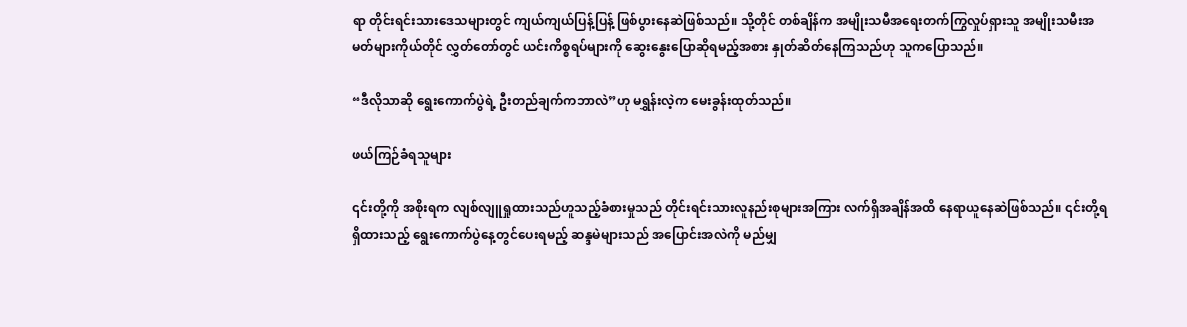ရာ တိုင်းရင်းသားဒေသများတွင် ကျယ်ကျယ်ပြန့်ပြန့် ဖြစ်ပွားနေဆဲဖြစ်သည်။ သို့တိုင် တစ်ချိန်က အမျိုးသမီအရေးတက်ကြွလှုပ်ရှားသူ အမျိုးသမီးအမတ်များကိုယ်တိုင် လွှတ်တော်တွင် ယင်းကိစ္စရပ်များကို ဆွေးနွေးပြောဆိုရမည့်အစား နှုတ်ဆိတ်နေကြသည်ဟု သူကပြောသည်။

“ဒီလိုသာဆို ရွေးကောက်ပွဲရဲ့ ဦးတည်ချက်ကဘာလဲ”ဟု မရွှန်းလဲ့က မေးခွန်းထုတ်သည်။

ဖယ်ကြဉ်ခံရသူများ

၎င်းတို့ကို အစိုးရက လျစ်လျူရှုထားသည်ဟူသည့်ခံစားမှုသည် တိုင်းရင်းသားလူနည်းစုများအကြား လက်ရှိအချိန်အထိ နေရာယူနေဆဲဖြစ်သည်။ ၎င်းတို့ရရှိထားသည့် ရွေးကောက်ပွဲနေ့တွင်ပေးရမည့် ဆန္ဒမဲများသည် အပြောင်းအလဲကို မည်မျှ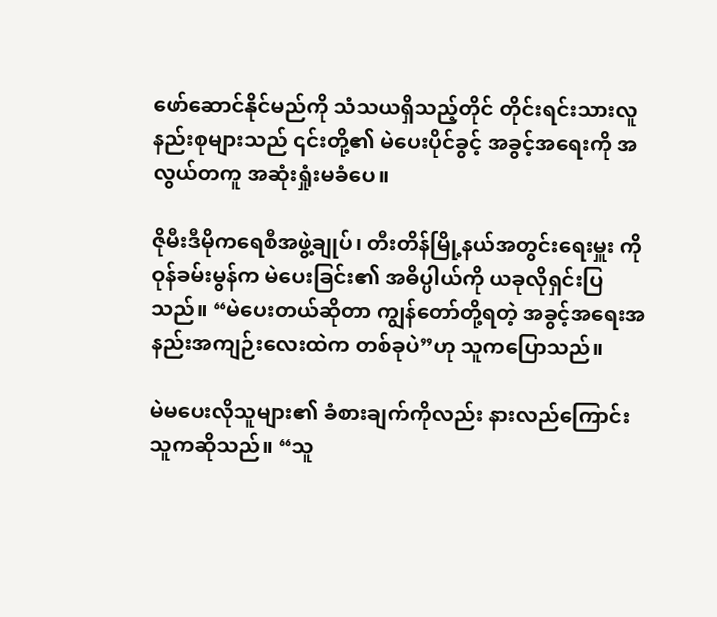ဖော်ဆောင်နိုင်မည်ကို သံသယရှိသည့်တိုင် တိုင်းရင်းသားလူနည်းစုများသည် ၎င်းတို့၏ မဲပေးပိုင်ခွင့် အခွင့်အရေးကို အလွယ်တကူ အဆုံးရှုံးမခံပေ။

ဇိုမီးဒီမိုကရေစီအဖွဲ့ချုပ်၊ တီးတိန်မြို့နယ်အတွင်းရေးမှူး ကိုဝုန်ခမ်းမွန်က မဲပေးခြင်း၏ အဓိပ္ပါယ်ကို ယခုလိုရှင်းပြသည်။ “မဲပေးတယ်ဆိုတာ ကျွန်တော်တို့ရတဲ့ အခွင့်အရေးအနည်းအကျဉ်းလေးထဲက တစ်ခုပဲ”ဟု သူကပြောသည်။

မဲမပေးလိုသူများ၏ ခံစားချက်ကိုလည်း နားလည်ကြောင်း သူကဆိုသည်။ “သူ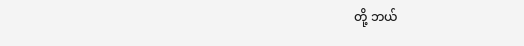တို့ ဘယ်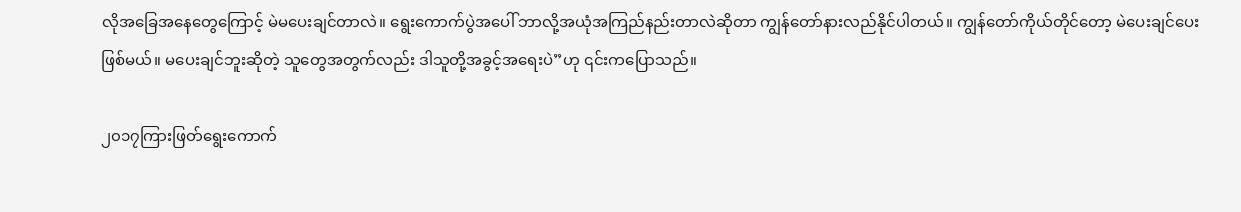လိုအခြေအနေတွေကြောင့် မဲမပေးချင်တာလဲ။ ရွေးကောက်ပွဲအပေါ် ဘာလို့အယုံအကြည်နည်းတာလဲဆိုတာ ကျွန်တော်နားလည်နိုင်ပါတယ်။ ကျွန်တော်ကိုယ်တိုင်တော့ မဲပေးချင်ပေးဖြစ်မယ်။ မပေးချင်ဘူးဆိုတဲ့ သူတွေအတွက်လည်း ဒါသူတို့အခွင့်အရေးပဲ”ဟု ၎င်းကပြောသည်။

၂၀၁၇ကြားဖြတ်ရွေးကောက်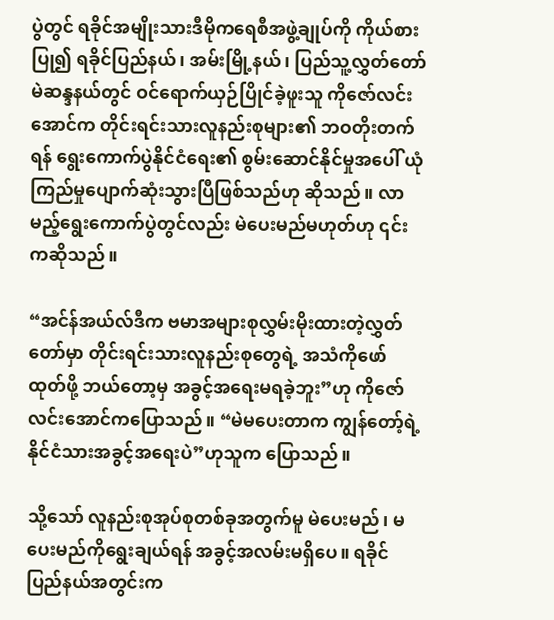ပွဲတွင် ရခိုင်အမျိုးသားဒီမိုကရေစီအဖွဲ့ချုပ်ကို ကိုယ်စားပြု၍ ရခိုင်ပြည်နယ်၊ အမ်းမြို့နယ်၊ ပြည်သူ့လွှတ်တော်မဲဆန္ဒနယ်တွင် ဝင်ရောက်ယှဉ်ပြိုင်ခဲ့ဖူးသူ ကိုဇော်လင်းအောင်က တိုင်းရင်းသားလူနည်းစုများ၏ ဘဝတိုးတက်ရန် ရွေးကောက်ပွဲနိုင်ငံရေး၏ စွမ်းဆောင်နိုင်မှုအပေါ် ယုံကြည်မှုပျောက်ဆုံးသွားပြီဖြစ်သည်ဟု ဆိုသည်။ လာမည့်ရွေးကောက်ပွဲတွင်လည်း မဲပေးမည်မဟုတ်ဟု ၎င်းကဆိုသည်။

“အင်န်အယ်လ်ဒီက ဗမာအများစုလွှမ်းမိုးထားတဲ့လွှတ်တော်မှာ တိုင်းရင်းသားလူနည်းစုတွေရဲ့ အသံကိုဖော်ထုတ်ဖို့ ဘယ်တော့မှ အခွင့်အရေးမရခဲ့ဘူး”ဟု ကိုဇော်လင်းအောင်ကပြောသည်။ “မဲမပေးတာက ကျွန်တော့်ရဲ့ နိုင်ငံသားအခွင့်အရေးပဲ”ဟုသူက ပြောသည်။

သို့သော် လူနည်းစုအုပ်စုတစ်ခုအတွက်မူ မဲပေးမည်၊ မပေးမည်ကိုရွေးချယ်ရန် အခွင့်အလမ်းမရှိပေ။ ရခိုင်ပြည်နယ်အတွင်းက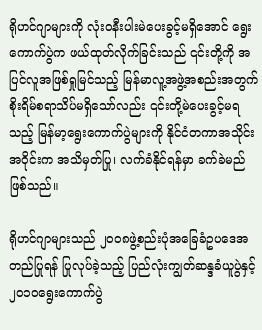ရိုဟင်ဂျာများကို လုံးဝနီးပါးမဲပေးခွင့်မရှိအောင် ရွေးကောက်ပွဲက ဖယ်ထုတ်လိုက်ခြင်းသည် ၎င်းတို့ကို အပြင်လူအဖြစ်ရှုမြင်သည့် မြန်မာလူ့အဖွဲ့အစည်းအတွက် စိုးရိမ်စရာသိပ်မရှိသော်လည်း ၎င်းတို့မဲပေးခွင့်မရသည့် မြန်မာ့ရွေးကောက်ပွဲများကို နိုင်ငံတကာအသိုင်းအဝိုင်းက အသိမှတ်ပြု၊ လက်ခံနိုင်ရန်မှာ ခက်ခဲမည်ဖြစ်သည်။

ရိုဟင်ဂျာများသည် ၂၀၀၈ဖွဲ့စည်းပုံအခြေခံဥပဒေအတည်ပြုရန် ပြုလုပ်ခဲ့သည့် ပြည်လုံးကျွတ်ဆန္ဒခံယူပွဲနှင့် ၂၀၁၀ရွေးကောက်ပွဲ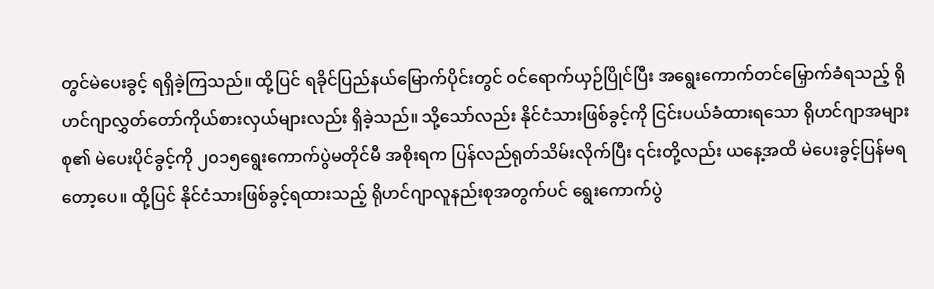တွင်မဲပေးခွင့် ရရှိခဲ့ကြသည်။ ထို့ပြင် ရခိုင်ပြည်နယ်မြောက်ပိုင်းတွင် ဝင်ရောက်ယှဉ်ပြိုင်ပြီး အရွေးကောက်တင်မြှောက်ခံရသည့် ရိုဟင်ဂျာလွှတ်တော်ကိုယ်စားလှယ်များလည်း ရှိခဲ့သည်။ သို့သော်လည်း နိုင်ငံသားဖြစ်ခွင့်ကို ငြင်းပယ်ခံထားရသော ရိုဟင်ဂျာအများစု၏ မဲပေးပိုင်ခွင့်ကို ၂၀၁၅ရွေးကောက်ပွဲမတိုင်မီ အစိုးရက ပြန်လည်ရုတ်သိမ်းလိုက်ပြီး ၎င်းတို့လည်း ယနေ့အထိ မဲပေးခွင့်ပြန်မရတော့ပေ။ ထို့ပြင် နိုင်ငံသားဖြစ်ခွင့်ရထားသည့် ရိုဟင်ဂျာလူနည်းစုအတွက်ပင် ရွေးကောက်ပွဲ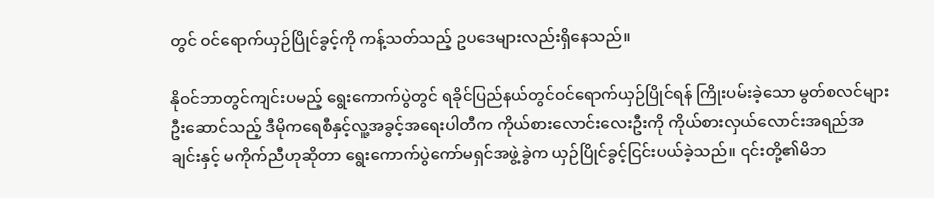တွင် ဝင်ရောက်ယှဉ်ပြိုင်ခွင့်ကို ကန့်သတ်သည့် ဥပဒေများလည်းရှိနေသည်။

နိုဝင်ဘာတွင်ကျင်းပမည့် ရွေးကောက်ပွဲတွင် ရခိုင်ပြည်နယ်တွင်ဝင်ရောက်ယှဉ်ပြိုင်ရန် ကြိုးပမ်းခဲ့သော မွတ်စလင်များဦးဆောင်သည့် ဒီမိုကရေစီနှင့်လူ့အခွင့်အရေးပါတီက ကိုယ်စားလောင်းလေးဦးကို ကိုယ်စားလှယ်လောင်းအရည်အချင်းနှင့် မကိုက်ညီဟုဆိုတာ ရွေးကောက်ပွဲကော်မရှင်အဖွဲ့ခွဲက ယှဉ်ပြိုင်ခွင့်ငြင်းပယ်ခဲ့သည်။ ၎င်းတို့၏မိဘ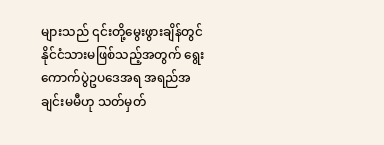များသည် ၎င်းတို့မွေးဖွားချိန်တွင် နိုင်ငံသားမဖြစ်သည့်အတွက် ရွေးကောက်ပွဲဥပဒေအရ အရည်အချင်းမမီဟု သတ်မှတ်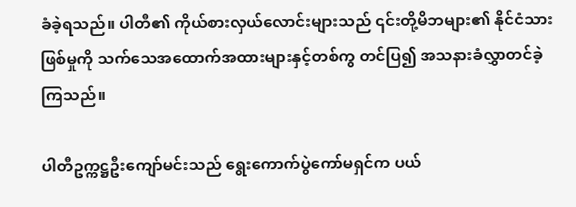ခံခဲ့ရသည်။ ပါတီ၏ ကိုယ်စားလှယ်လောင်းများသည် ၎င်းတို့မိဘများ၏ နိုင်ငံသားဖြစ်မှုကို သက်သေအထောက်အထားများနှင့်တစ်ကွ တင်ပြ၍ အသနားခံလွှာတင်ခဲ့ကြသည်။

ပါတီဥက္ကဋ္ဌဦးကျော်မင်းသည် ရွေးကောက်ပွဲကော်မရှင်က ပယ်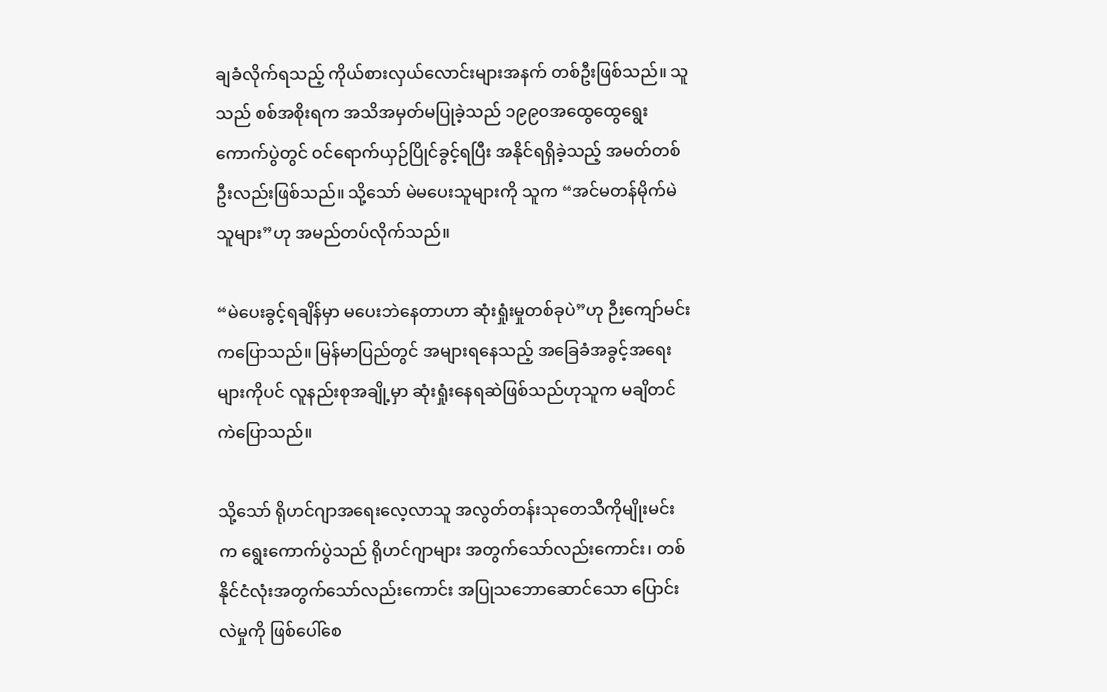ချခံလိုက်ရသည့် ကိုယ်စားလှယ်လောင်းများအနက် တစ်ဦးဖြစ်သည်။ သူသည် စစ်အစိုးရက အသိအမှတ်မပြုခဲ့သည် ၁၉၉၀အထွေထွေရွေးကောက်ပွဲတွင် ဝင်ရောက်ယှဉ်ပြိုင်ခွင့်ရပြီး အနိုင်ရရှိခဲ့သည့် အမတ်တစ်ဦးလည်းဖြစ်သည်။ သို့သော် မဲမပေးသူများကို သူက “အင်မတန်မိုက်မဲသူများ”ဟု အမည်တပ်လိုက်သည်။

“မဲပေးခွင့်ရချိန်မှာ မပေးဘဲနေတာဟာ ဆုံးရှုံးမှုတစ်ခုပဲ”ဟု ဉီးကျော်မင်းကပြောသည်။ မြန်မာပြည်တွင် အများရနေသည့် အခြေခံအခွင့်အရေးများကိုပင် လူနည်းစုအချို့မှာ ဆုံးရှုံးနေရဆဲဖြစ်သည်ဟုသူက မချိတင်ကဲပြောသည်။

သို့သော် ရိုဟင်ဂျာအရေးလေ့လာသူ အလွတ်တန်းသုတေသီကိုမျိုးမင်းက ရွေးကောက်ပွဲသည် ရိုဟင်ဂျာများ အတွက်သော်လည်းကောင်း၊ တစ်နိုင်ငံလုံးအတွက်သော်လည်းကောင်း အပြုသဘောဆောင်သော ပြောင်းလဲမှုကို ဖြစ်ပေါ်စေ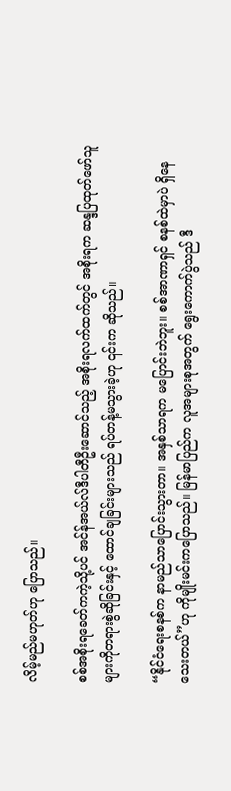လိမ့်မည်မဟုတ်ဟု ပြောသည်။

စစ်အစိုးရခေတ်ကကဲ့သို့ပင် အင်န်အယ်လ်ဒီပါတီဦးဆောင်သည့် အစိုးရလက်ထက်တွင် အစိုးရက ဆန္ဒပြထုတ်ဖော်သူများကိုတရားစွဲဆိုခြင်းနှင့် ထောင်ချခြင်းများသည် ရပ်တန့်မသွားခဲ့ဟု ၎င်းက ဆိုသည်။

“နိုင်ငံရေးစနစ်က နာမည်သာပြောင်းသွားတာ။ အနှစ်သာရက မပြောင်းဘဲဘူး။ စစ်အာဏာရှင် စနစ်ထဲမှာပဲ ရှိနေသေးတယ်”ဟု ကိုမျိုးမင်းကပြောသည်။ မြန်မာပြည်က လူအများစုအတွက် ရွေးကောက်ပွဲသည် ဒီ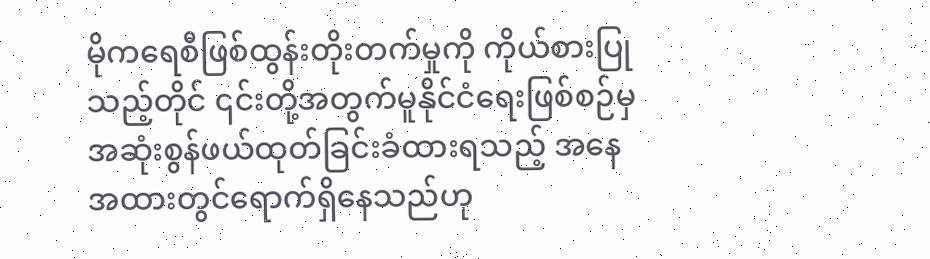မိုကရေစီဖြစ်ထွန်းတိုးတက်မှုကို ကိုယ်စားပြုသည့်တိုင် ၎င်းတို့အတွက်မူနိုင်ငံရေးဖြစ်စဉ်မှ အဆုံးစွန်ဖယ်ထုတ်ခြင်းခံထားရသည့် အနေအထားတွင်ရောက်ရှိနေသည်ဟု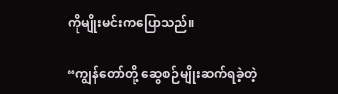ကိုမျိုးမင်းကပြောသည်။

“ကျွန်တော်တို့ ဆွေစဉ်မျိုးဆက်ရခဲ့တဲ့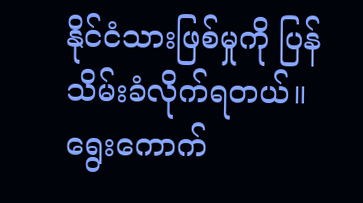နိုင်ငံသားဖြစ်မှုကို ပြန်သိမ်းခံလိုက်ရတယ်။ ရွေးကောက်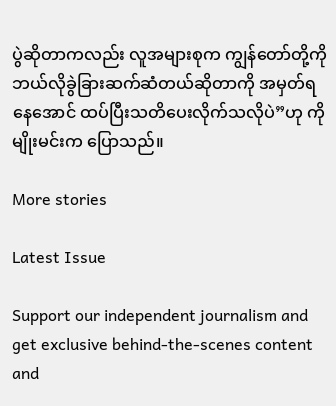ပွဲဆိုတာကလည်း လူအများစုက ကျွန်တော်တို့ကို ဘယ်လိုခွဲခြားဆက်ဆံတယ်ဆိုတာကို အမှတ်ရနေအောင် ထပ်ပြီးသတိပေးလိုက်သလိုပဲ”ဟု ကိုမျိုးမင်းက ပြောသည်။

More stories

Latest Issue

Support our independent journalism and get exclusive behind-the-scenes content and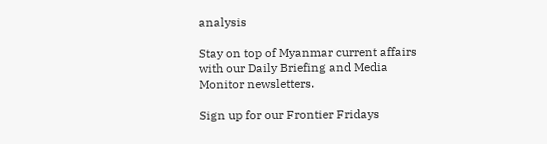analysis

Stay on top of Myanmar current affairs with our Daily Briefing and Media Monitor newsletters.

Sign up for our Frontier Fridays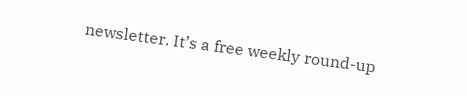newsletter. It’s a free weekly round-up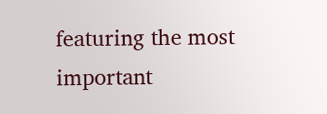featuring the most important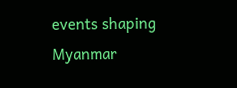events shaping Myanmar